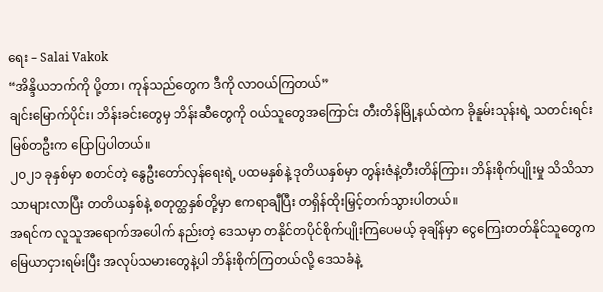ရေး – Salai Vakok
“အိန္ဒိယဘက်ကို ပို့တာ၊ ကုန်သည်တွေက ဒီကို လာဝယ်ကြတယ်”
ချင်းမြောက်ပိုင်း၊ ဘိန်းခင်းတွေမှ ဘိန်းဆီတွေကို ဝယ်သူတွေအကြောင်း တီးတိန်မြို့နယ်ထဲက ခိုနူမ်းသုန်းရဲ့ သတင်းရင်းမြစ်တဦးက ပြောပြပါတယ်။
၂၀၂၁ ခုနှစ်မှာ စတင်တဲ့ နွေဦးတော်လှန်ရေးရဲ့ ပထမနှစ်နဲ့ ဒုတိယနှစ်မှာ တွန်းဇံနဲ့တီးတိန်ကြား၊ ဘိန်းစိုက်ပျိုးမှု သိသိသာသာများလာပြီး တတိယနှစ်နဲ့ စတုတ္ထနှစ်တို့မှာ ဧကရာချီပြီး တရှိန်ထိုးမြှင့်တက်သွားပါတယ်။
အရင်က လူသူအရောက်အပေါက် နည်းတဲ့ ဒေသမှာ တနိုင်တပိုင်စိုက်ပျိုးကြပေမယ့် ခုချိန်မှာ ငွေကြေးတတ်နိုင်သူတွေက မြေယာငှားရမ်းပြီး အလုပ်သမားတွေနဲ့ပါ ဘိန်းစိုက်ကြတယ်လို့ ဒေသခံနဲ့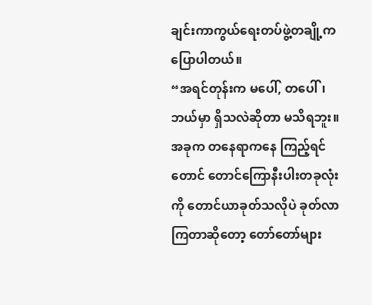ချင်းကာကွယ်ရေးတပ်ဖွဲ့တချို့က ပြောပါတယ်။
“အရင်တုန်းက မပေါ်, တပေါ်၊ ဘယ်မှာ ရှိသလဲဆိုတာ မသိရဘူး။ အခုက တနေရာကနေ ကြည့်ရင်တောင် တောင်ကြောနီးပါးတခုလုံးကို တောင်ယာခုတ်သလိုပဲ ခုတ်လာကြတာဆိုတော့ တော်တော်များ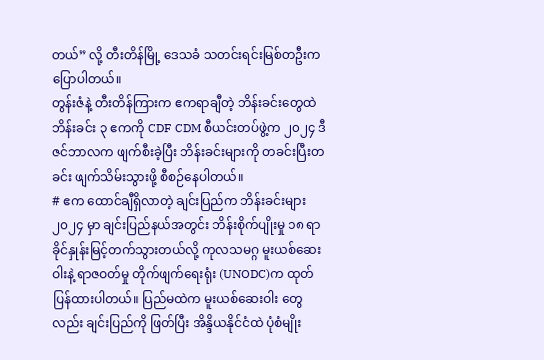တယ်” လို့ တီးတိန်မြို့ ဒေသခံ သတင်းရင်းမြစ်တဦးက ပြောပါတယ်။
တွန်းဇံနဲ့ တီးတိန်ကြားက ဧကရာချီတဲ့ ဘိန်းခင်းတွေထဲ ဘိန်းခင်း ၃ ဧကကို CDF CDM စီယင်းတပ်ဖွဲ့က ၂၀၂၄ ဒီဇင်ဘာလက ဖျက်စီးခဲ့ပြီး ဘိန်းခင်းများကို တခင်းပြီးတခင်း ဖျက်သိမ်းသွားဖို့ စီစဉ်နေပါတယ်။
# ဧက ထောင်ချီရှိလာတဲ့ ချင်းပြည်က ဘိန်းခင်းများ
၂၀၂၄ မှာ ချင်းပြည်နယ်အတွင်း ဘိန်းစိုက်ပျိုးမှု ၁၈ ရာခိုင်နှုန်းမြင့်တက်သွားတယ်လို့ ကုလသမဂ္ဂ မူးယစ်ဆေးဝါးနဲ့ ရာဇဝတ်မှု တိုက်ဖျက်ရေးရုံး (UNODC)က ထုတ်ပြန်ထားပါတယ်။ ပြည်မထဲက မူးယစ်ဆေးဝါး တွေလည်း ချင်းပြည်ကို ဖြတ်ပြီး အိန္ဒိယနိုင်ငံထဲ ပုံစံမျိုး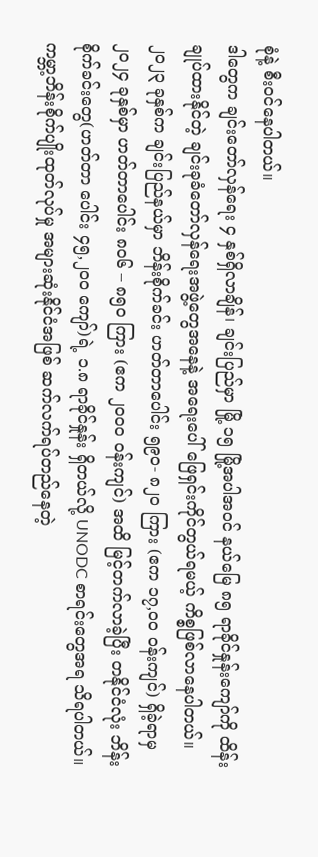စုံနဲ့ စီးဝင်နေပါတယ်။
ဒါတွေက ချင်းတော်လှန်ရေး ၄ နှစ်ရှိလာချိန်၊ ချင်းပြည်မှာ မြို့ ၁၅ မြို့အပါအဝင် နယ်မြေ ၈၅ ရာခိုင်နှုန်းကျော်ကို ထိန်းချုပ်ထားနိုင်တဲ့ ချင်းခုခံတော်လှန်ရေးအဖွဲ့တွေအနေနဲ့ အရေးပေါ် ဖြေရှင်းကိုင်တွယ်ရမယ့် ကိစ္စဖြစ်လာနေပါတယ်။
၂၀၂၃ ခုနှစ်က ချင်းပြည်နယ်မှာ ဘိန်းစိုက်ခင်း ဟတ်တာပေါင်း ၅၉၀- ၈၂၀ ကြား (ဧက ၁၇,၀၀ ဝန်းကျင်) ရှိခဲ့ရာမှ ၂၀၂၄ ခုနှစ်မှာ ဟတ်တာပေါင်း ၈၀၆ – ၈၅၀ ကြား (ဧက ၂၀၀၀ ဝန်းကျင်) အထိ မြင့်တက်လာခဲ့ပြီး တနိုင်ငံလုံး ဘိန်းစိုက်ခင်းတွေ(ဟတ်တာ ပေါင်း ၄၅,၂၀၀ ကျော်)ရဲ့ ၁.၈ ရာခိုင်နှုန်း ရှိတယ်လို့ UNODC စာရင်းတွေအရ သိရပါတယ်။
ကမ္ဘာ့ဘိန်းစိုက်ပျိုးထုတ်လုပ်မှု အများဆုံးနိုင်ငံအဖြစ် ဆက်လက်ရပ်တည်နေတဲ့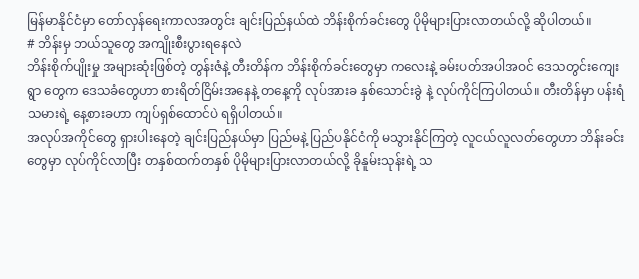မြန်မာနိုင်ငံမှာ တော်လှန်ရေးကာလအတွင်း ချင်းပြည်နယ်ထဲ ဘိန်းစိုက်ခင်းတွေ ပိုမိုများပြားလာတယ်လို့ ဆိုပါတယ်။
# ဘိန်းမှ ဘယ်သူတွေ အကျိုးစီးပွားရနေလဲ
ဘိန်းစိုက်ပျိုးမှု အများဆုံးဖြစ်တဲ့ တွန်းဇံနဲ့ တီးတိန်က ဘိန်းစိုက်ခင်းတွေမှာ ကလေးနဲ့ ခမ်းပတ်အပါအဝင် ဒေသတွင်းကျေးရွာ တွေက ဒေသခံတွေဟာ စားရိတ်ငြိမ်းအနေနဲ့ တနေ့ကို လုပ်အားခ နှစ်သောင်းခွဲ နဲ့ လုပ်ကိုင်ကြပါတယ်။ တီးတိန်မှာ ပန်းရံသမားရဲ့ နေ့စားခဟာ ကျပ်ရှစ်ထောင်ပဲ ရရှိပါတယ်။
အလုပ်အကိုင်တွေ ရှားပါးနေတဲ့ ချင်းပြည်နယ်မှာ ပြည်မနဲ့ ပြည်ပနိုင်ငံကို မသွားနိုင်ကြတဲ့ လူငယ်လူလတ်တွေဟာ ဘိန်းခင်း တွေမှာ လုပ်ကိုင်လာပြီး တနှစ်ထက်တနှစ် ပိုမိုများပြားလာတယ်လို့ ခိုနူမ်းသုန်းရဲ့ သ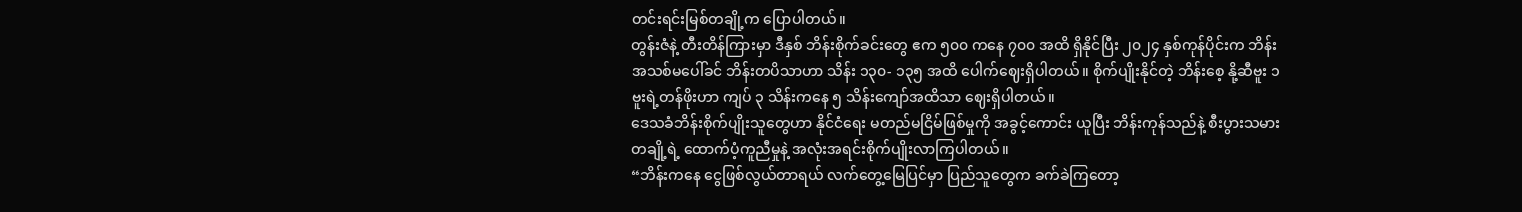တင်းရင်းမြစ်တချို့က ပြောပါတယ်။
တွန်းဇံနဲ့ တီးတိန်ကြားမှာ ဒီနှစ် ဘိန်းစိုက်ခင်းတွေ ဧက ၅၀၀ ကနေ ၇၀၀ အထိ ရှိနိုင်ပြီး ၂၀၂၄ နှစ်ကုန်ပိုင်းက ဘိန်းအသစ်မပေါ်ခင် ဘိန်းတပိသာဟာ သိန်း ၁၃၀- ၁၃၅ အထိ ပေါက်ဈေးရှိပါတယ်။ စိုက်ပျိုးနိုင်တဲ့ ဘိန်းစေ့ နို့ဆီဗူး ၁ ဗူးရဲ့တန်ဖိုးဟာ ကျပ် ၃ သိန်းကနေ ၅ သိန်းကျော်အထိသာ ဈေးရှိပါတယ်။
ဒေသခံဘိန်းစိုက်ပျိုးသူတွေဟာ နိုင်ငံရေး မတည်မငြိမ်ဖြစ်မှုကို အခွင့်ကောင်း ယူပြီး ဘိန်းကုန်သည်နဲ့ စီးပွားသမားတချို့ရဲ့ ထောက်ပံ့ကူညီမှုနဲ့ အလုံးအရင်းစိုက်ပျိုးလာကြပါတယ်။
“ဘိန်းကနေ ငွေဖြစ်လွယ်တာရယ် လက်တွေ့မြေပြင်မှာ ပြည်သူတွေက ခက်ခဲကြတော့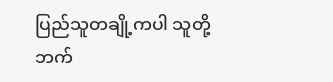ပြည်သူတချို့ကပါ သူတို့ဘက်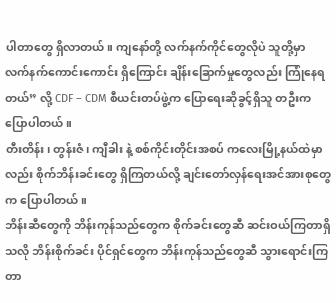ပါတာတွေ ရှိလာတယ်။ ကျနော်တို့ လက်နက်ကိုင်တွေလိုပဲ သူတို့မှာ လက်နက်ကောင်းကောင်း ရှိကြောင်း ချိန်းခြောက်မှုတွေလည်း ကြုံနေရတယ်” လို့ CDF – CDM စီယင်းတပ်ဖွဲ့က ပြောရေးဆိုခွင့်ရှိသူ တဦးက ပြောပါတယ်။
တီးတိန်း၊ တွန်းဇံ၊ ကျီခါး နဲ့ စစ်ကိုင်းတိုင်းအစပ် ကလေးမြို့နယ်ထဲမှာလည်း စိုက်ဘိန်းခင်းတွေ ရှိကြတယ်လို့ ချင်းတော်လှန်ရေးအင်အားစုတွေက ပြောပါတယ်။
ဘိန်းဆီတွေကို ဘိန်းကုန်သည်တွေက စိုက်ခင်းတွေဆီ ဆင်းဝယ်ကြတာရှိသလို ဘိန်းစိုက်ခင်း ပိုင်ရှင်တွေက ဘိန်းကုန်သည်တွေဆီ သွားရောင်းကြတာ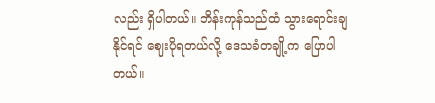လည်း ရှိပါတယ်။ ဘိန်းကုန်သည်ထံ သွားရောင်းချနိုင်ရင် ဈေးပိုရတယ်လို့ ဒေသခံတချို့က ပြောပါတယ်။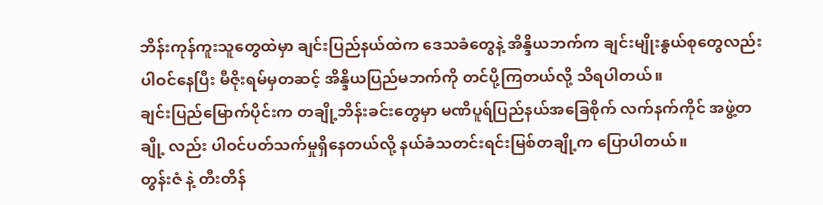ဘိန်းကုန်ကူးသူတွေထဲမှာ ချင်းပြည်နယ်ထဲက ဒေသခံတွေနဲ့ အိန္ဒိယဘက်က ချင်းမျိုးနွယ်စုတွေလည်း ပါဝင်နေပြီး မီဇိုးရမ်မှတဆင့် အိန္ဒိယပြည်မဘက်ကို တင်ပို့ကြတယ်လို့ သိရပါတယ်။
ချင်းပြည်မြောက်ပိုင်းက တချို့ဘိန်းခင်းတွေမှာ မဏိပူရ်ပြည်နယ်အခြေစိုက် လက်နက်ကိုင် အဖွဲ့တချို့ လည်း ပါဝင်ပတ်သက်မှုရှိနေတယ်လို့ နယ်ခံသတင်းရင်းမြစ်တချို့က ပြောပါတယ်။
တွန်းဇံ နဲ့ တီးတိန်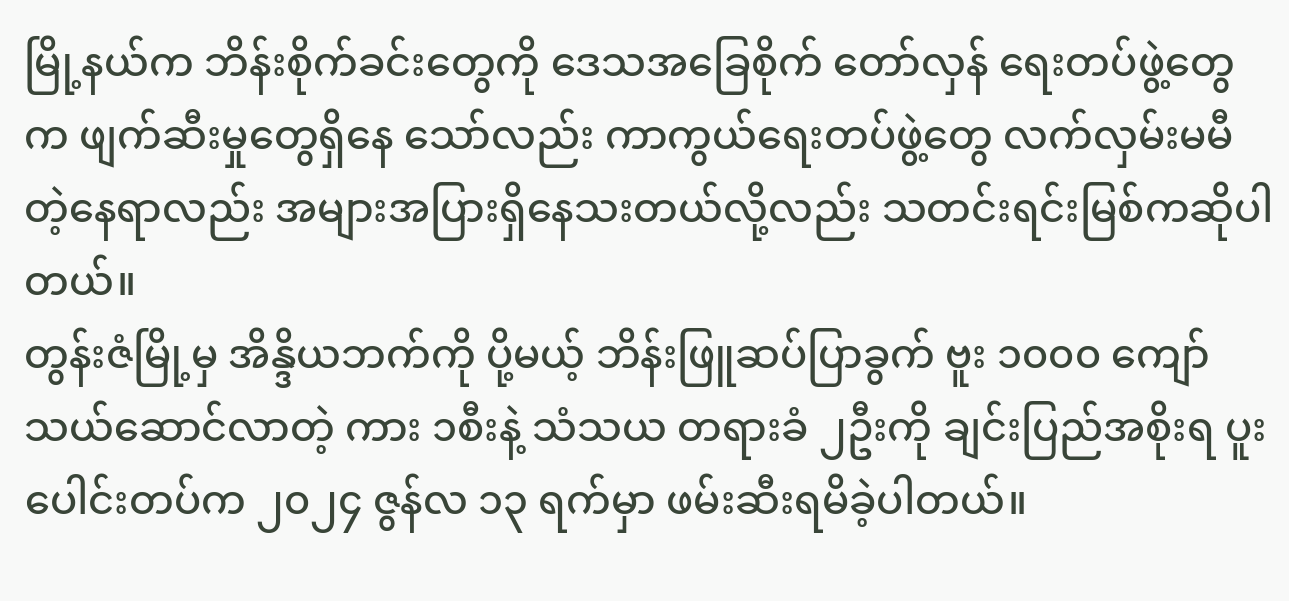မြို့နယ်က ဘိန်းစိုက်ခင်းတွေကို ဒေသအခြေစိုက် တော်လှန် ရေးတပ်ဖွဲ့တွေက ဖျက်ဆီးမှုတွေရှိနေ သော်လည်း ကာကွယ်ရေးတပ်ဖွဲ့တွေ လက်လှမ်းမမီတဲ့နေရာလည်း အများအပြားရှိနေသးတယ်လို့လည်း သတင်းရင်းမြစ်ကဆိုပါတယ်။
တွန်းဇံမြို့မှ အိန္ဒိယဘက်ကို ပို့မယ့် ဘိန်းဖြူဆပ်ပြာခွက် ဗူး ၁၀၀၀ ကျော်သယ်ဆောင်လာတဲ့ ကား ၁စီးနဲ့ သံသယ တရားခံ ၂ဦးကို ချင်းပြည်အစိုးရ ပူးပေါင်းတပ်က ၂၀၂၄ ဇွန်လ ၁၃ ရက်မှာ ဖမ်းဆီးရမိခဲ့ပါတယ်။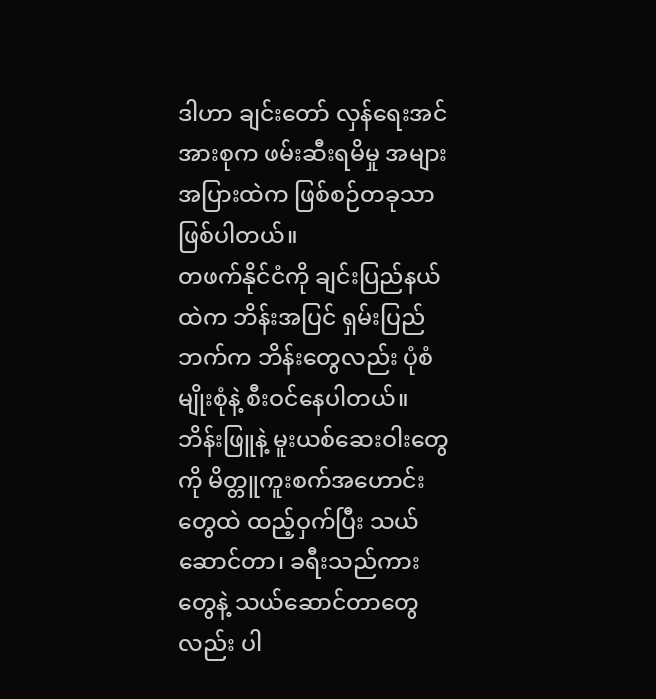ဒါဟာ ချင်းတော် လှန်ရေးအင်အားစုက ဖမ်းဆီးရမိမှု အများအပြားထဲက ဖြစ်စဉ်တခုသာဖြစ်ပါတယ်။
တဖက်နိုင်ငံကို ချင်းပြည်နယ်ထဲက ဘိန်းအပြင် ရှမ်းပြည်ဘက်က ဘိန်းတွေလည်း ပုံစံမျိုးစုံနဲ့ စီးဝင်နေပါတယ်။ ဘိန်းဖြူနဲ့ မူးယစ်ဆေးဝါးတွေကို မိတ္တူကူးစက်အဟောင်းတွေထဲ ထည့်ဝှက်ပြီး သယ်ဆောင်တာ၊ ခရီးသည်ကားတွေနဲ့ သယ်ဆောင်တာတွေလည်း ပါ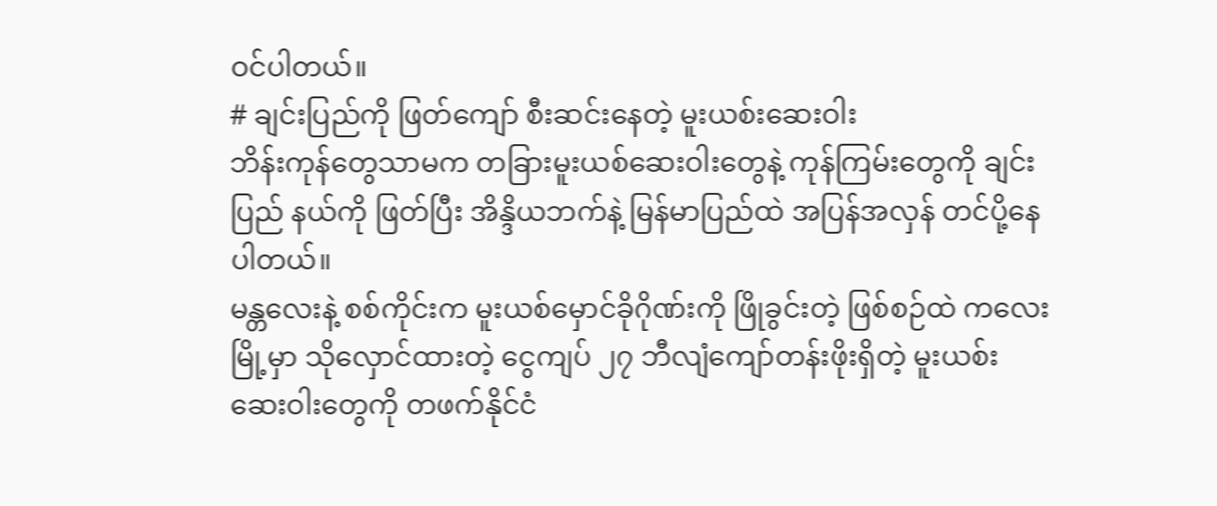ဝင်ပါတယ်။
# ချင်းပြည်ကို ဖြတ်ကျော် စီးဆင်းနေတဲ့ မူးယစ်းဆေးဝါး
ဘိန်းကုန်တွေသာမက တခြားမူးယစ်ဆေးဝါးတွေနဲ့ ကုန်ကြမ်းတွေကို ချင်းပြည် နယ်ကို ဖြတ်ပြီး အိန္ဒိယဘက်နဲ့ မြန်မာပြည်ထဲ အပြန်အလှန် တင်ပို့နေပါတယ်။
မန္တလေးနဲ့ စစ်ကိုင်းက မူးယစ်မှောင်ခိုဂိုဏ်းကို ဖြိုခွင်းတဲ့ ဖြစ်စဉ်ထဲ ကလေးမြို့မှာ သိုလှောင်ထားတဲ့ ငွေကျပ် ၂၇ ဘီလျံကျော်တန်းဖိုးရှိတဲ့ မူးယစ်းဆေးဝါးတွေကို တဖက်နိုင်ငံ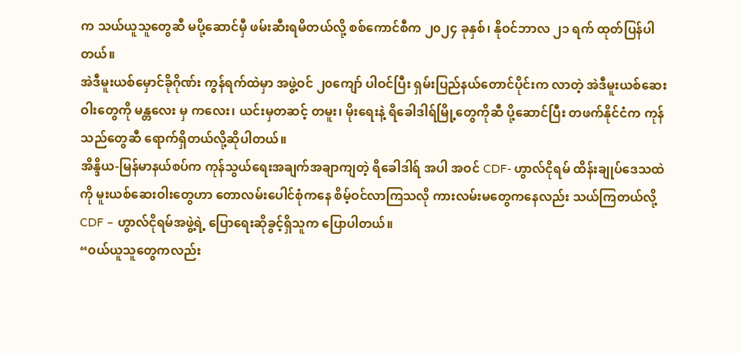က သယ်ယူသူတွေဆီ မပို့ဆောင်မှီ ဖမ်းဆီးရမိတယ်လို့ စစ်ကောင်စီက ၂၀၂၄ ခုနှစ်၊ နိုဝင်ဘာလ ၂၁ ရက် ထုတ်ပြန်ပါတယ်။
အဲဒီမူးယစ်မှောင်ခိုဂိုဏ်း ကွန်ရက်ထဲမှာ အဖွဲ့ဝင် ၂၀ကျော် ပါဝင်ပြီး ရှမ်းပြည်နယ်တောင်ပိုင်းက လာတဲ့ အဲဒီမူးယစ်ဆေးဝါးတွေကို မန္တလေး မှ ကလေး၊ ယင်းမှတဆင့် တမူး၊ မိုးရေးနဲ့ ရိခေါဒါရ်မြို့တွေကိုဆီ ပို့ဆောင်ပြီး တဖက်နိုင်ငံက ကုန်သည်တွေဆီ ရောက်ရှိတယ်လို့ဆိုပါတယ်။
အိန္ဒိယ-မြန်မာနယ်စပ်က ကုန်သွယ်ရေးအချက်အချာကျတဲ့ ရိခေါဒါရ် အပါ အဝင် CDF- ဟွာလ်ငိုရမ် ထိန်းချုပ်ဒေသထဲကို မူးယစ်ဆေးဝါးတွေဟာ တောလမ်းပေါင်စုံကနေ စိမ့်ဝင်လာကြသလို ကားလမ်းမတွေကနေလည်း သယ်ကြတယ်လို့ CDF – ဟွာလ်ငိုရမ်အဖွဲ့ရဲ့ ပြောရေးဆိုခွင့်ရှိသူက ပြောပါတယ်။
“ဝယ်ယူသူတွေကလည်း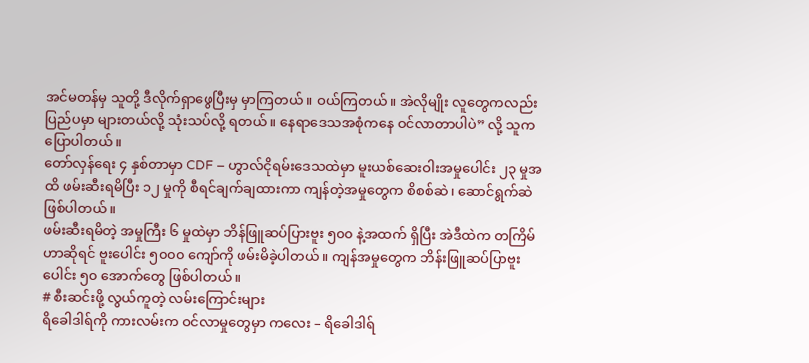အင်မတန်မှ သူတို့ ဒီလိုက်ရှာဖွေပြီးမှ မှာကြတယ်။ ဝယ်ကြတယ်။ အဲလိုမျိုး လူတွေကလည်း ပြည်ပမှာ များတယ်လို့ သုံးသပ်လို့ ရတယ်။ နေရာဒေသအစုံကနေ ဝင်လာတာပါပဲ” လို့ သူက ပြောပါတယ်။
တော်လှန်ရေး ၄ နှစ်တာမှာ CDF – ဟွာလ်ငိုရမ်းဒေသထဲမှာ မူးယစ်ဆေးဝါးအမှုပေါင်း ၂၃ မှုအထိ ဖမ်းဆီးရမိပြီး ၁၂ မှုကို စီရင်ချက်ချထားကာ ကျန်တဲ့အမှုတွေက စိစစ်ဆဲ၊ ဆောင်ရွက်ဆဲဖြစ်ပါတယ်။
ဖမ်းဆီးရမိတဲ့ အမှုကြီး ၆ မှုထဲမှာ ဘိန်ဖြူဆပ်ပြားဗူး ၅၀၀ နဲ့အထက် ရှိပြီး အဲဒီထဲက တကြိမ်ဟာဆိုရင် ဗူးပေါင်း ၅၀၀၀ ကျော်ကို ဖမ်းမိခဲ့ပါတယ်။ ကျန်အမှုတွေက ဘိန်းဖြူဆပ်ပြာဗူးပေါင်း ၅၀ အောက်တွေ ဖြစ်ပါတယ်။
# စီးဆင်းဖို့ လွယ်ကူတဲ့ လမ်းကြောင်းများ
ရိခေါဒါရ်ကို ကားလမ်းက ဝင်လာမှုတွေမှာ ကလေး – ရိခေါဒါရ်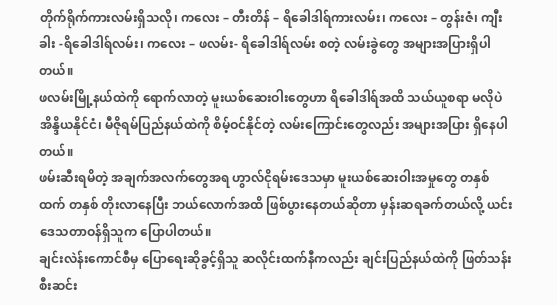တိုက်ရိုက်ကားလမ်းရှိသလို၊ ကလေး – တီးတိန် – ရိခေါဒါရ်ကားလမ်း၊ ကလေး – တွန်းဇံ၊ ကျီးခါး -ရိခေါဒါရ်လမ်း၊ ကလေး – ဖလမ်း- ရိခေါဒါရ်လမ်း စတဲ့ လမ်းခွဲတွေ အများအပြားရှိပါတယ်။
ဖလမ်းမြို့နယ်ထဲကို ရောက်လာတဲ့ မူးယစ်ဆေးဝါးတွေဟာ ရိခေါဒါရ်အထိ သယ်ယူစရာ မလိုပဲ အိန္ဒိယနိုင်ငံ၊ မီဇိုရမ်ပြည်နယ်ထဲကို စိမ့်ဝင်နိုင်တဲ့ လမ်းကြောင်းတွေလည်း အများအပြား ရှိနေပါတယ်။
ဖမ်းဆီးရမိတဲ့ အချက်အလက်တွေအရ ဟွာလ်ငိုရမ်းဒေသမှာ မူးယစ်ဆေးဝါးအမှုတွေ တနှစ်ထက် တနှစ် တိုးလာနေပြီး ဘယ်လောက်အထိ ဖြစ်ပွားနေတယ်ဆိုတာ မှန်းဆရခက်တယ်လို့ ယင်းဒေသတာဝန်ရှိသူက ပြောပါတယ်။
ချင်းလဲန်းကောင်စီမှ ပြောရေးဆိုခွင့်ရှိသူ ဆလိုင်းထက်နီကလည်း ချင်းပြည်နယ်ထဲကို ဖြတ်သန်းစီးဆင်း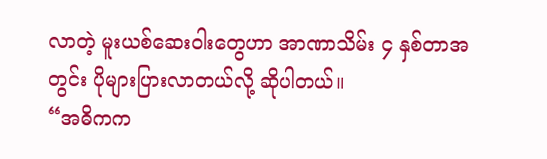လာတဲ့ မူးယစ်ဆေးဝါးတွေဟာ အာဏာသိမ်း ၄ နှစ်တာအတွင်း ပိုများပြားလာတယ်လို့ ဆိုပါတယ်။
“အဓိကက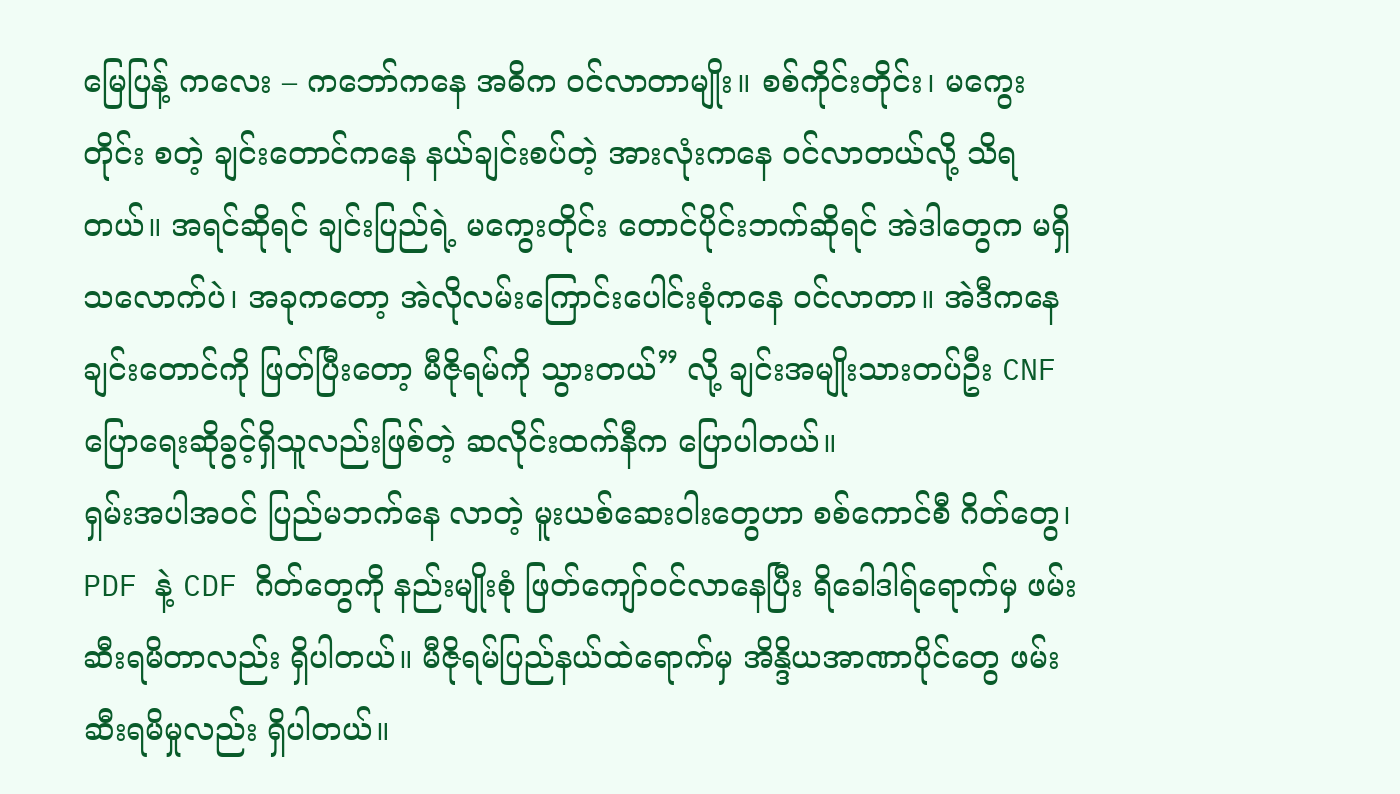မြေပြန့် ကလေး – ကဘော်ကနေ အဓိက ဝင်လာတာမျိုး။ စစ်ကိုင်းတိုင်း၊ မကွေးတိုင်း စတဲ့ ချင်းတောင်ကနေ နယ်ချင်းစပ်တဲ့ အားလုံးကနေ ဝင်လာတယ်လို့ သိရတယ်။ အရင်ဆိုရင် ချင်းပြည်ရဲ့ မကွေးတိုင်း တောင်ပိုင်းဘက်ဆိုရင် အဲဒါတွေက မရှိသလောက်ပဲ၊ အခုကတော့ အဲလိုလမ်းကြောင်းပေါင်းစုံကနေ ဝင်လာတာ။ အဲဒီကနေ ချင်းတောင်ကို ဖြတ်ပြီးတော့ မီဇိုရမ်ကို သွားတယ်” လို့ ချင်းအမျိုးသားတပ်ဦး CNF ပြောရေးဆိုခွင့်ရှိသူလည်းဖြစ်တဲ့ ဆလိုင်းထက်နီက ပြောပါတယ်။
ရှမ်းအပါအဝင် ပြည်မဘက်နေ လာတဲ့ မူးယစ်ဆေးဝါးတွေဟာ စစ်ကောင်စီ ဂိတ်တွေ၊ PDF နဲ့ CDF ဂိတ်တွေကို နည်းမျိုးစုံ ဖြတ်ကျော်ဝင်လာနေပြီး ရိခေါဒါရ်ရောက်မှ ဖမ်းဆီးရမိတာလည်း ရှိပါတယ်။ မီဇိုရမ်ပြည်နယ်ထဲရောက်မှ အိန္ဒိယအာဏာပိုင်တွေ ဖမ်းဆီးရမိမှုလည်း ရှိပါတယ်။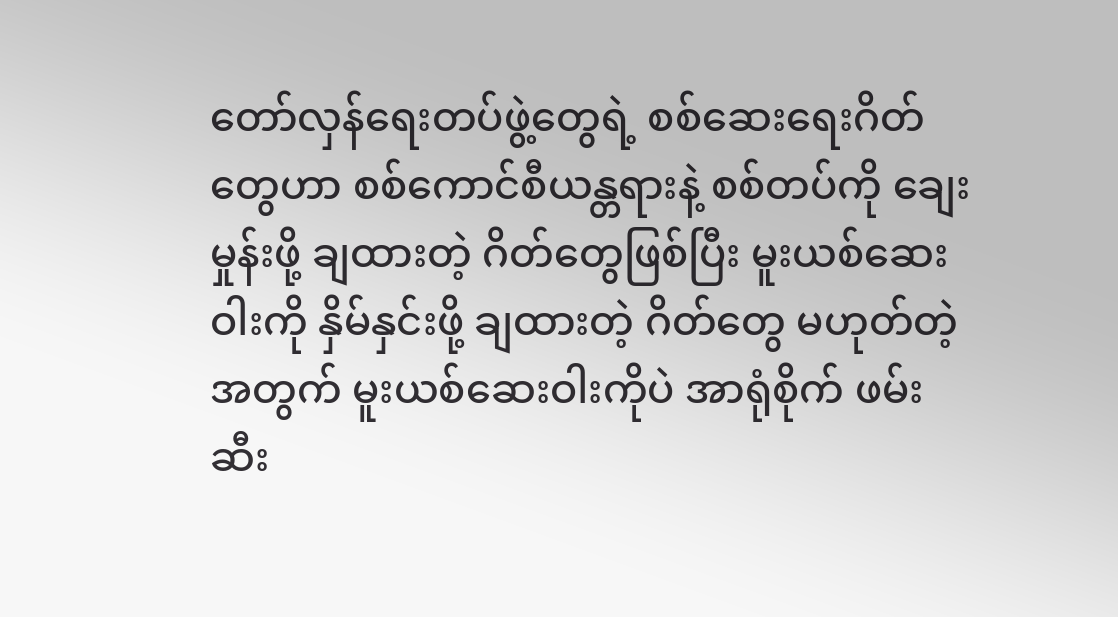တော်လှန်ရေးတပ်ဖွဲ့တွေရဲ့ စစ်ဆေးရေးဂိတ်တွေဟာ စစ်ကောင်စီယန္တရားနဲ့ စစ်တပ်ကို ချေးမှုန်းဖို့ ချထားတဲ့ ဂိတ်တွေဖြစ်ပြီး မူးယစ်ဆေးဝါးကို နှိမ်နှင်းဖို့ ချထားတဲ့ ဂိတ်တွေ မဟုတ်တဲ့အတွက် မူးယစ်ဆေးဝါးကိုပဲ အာရုံစိုက် ဖမ်းဆီး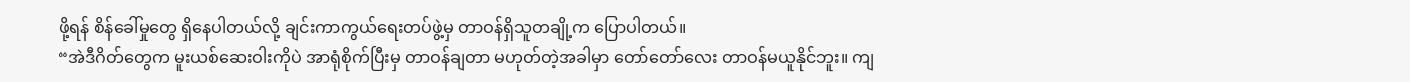ဖို့ရန် စိန်ခေါ်မှုတွေ ရှိနေပါတယ်လို့ ချင်းကာကွယ်ရေးတပ်ဖွဲ့မှ တာဝန်ရှိသူတချို့က ပြောပါတယ်။
“အဲဒီဂိတ်တွေက မူးယစ်ဆေးဝါးကိုပဲ အာရုံစိုက်ပြီးမှ တာဝန်ချတာ မဟုတ်တဲ့အခါမှာ တော်တော်လေး တာဝန်မယူနိုင်ဘူး။ ကျ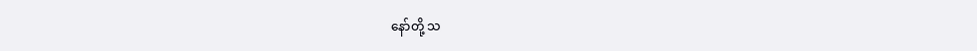နော်တို့ သ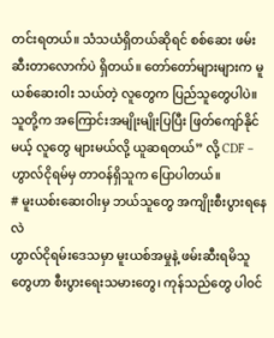တင်းရတယ်။ သံသယံရှိတယ်ဆိုရင် စစ်ဆေး ဖမ်းဆီးတာလောက်ပဲ ရှိတယ်။ တော်တော်များများက မူယစ်ဆေးဝါး သယ်တဲ့ လူတွေက ပြည်သူတွေပါပဲ။ သူတို့က အကြောင်းအမျိုးမျိုးပြပြီး ဖြတ်ကျော်နိုင်မယ့် လူတွေ များမယ်လို့ ယူဆရတယ်” လို့ CDF – ဟွာလ်ငိုရမ်မှ တာဝန်ရှိသူက ပြောပါတယ်။
# မူးယစ်းဆေးဝါးမှ ဘယ်သူတွေ အကျိုးစီးပွားရနေလဲ
ဟွာလ်ငိုရမ်းဒေသမှာ မူးယစ်အမှုနဲ့ ဖမ်းဆီးရမိသူတွေဟာ စီးပွားရေးသမားတွေ၊ ကုန်သည်တွေ ပါဝင်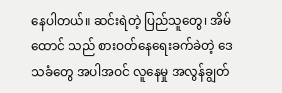နေပါတယ်။ ဆင်းရဲတဲ့ ပြည်သူတွေ၊ အိမ်ထောင် သည် စားဝတ်နေရေးခက်ခဲတဲ့ ဒေသခံတွေ အပါအဝင် လူနေမှု အလွန်ချွတ်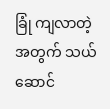ခြုံ ကျလာတဲ့အတွက် သယ်ဆောင်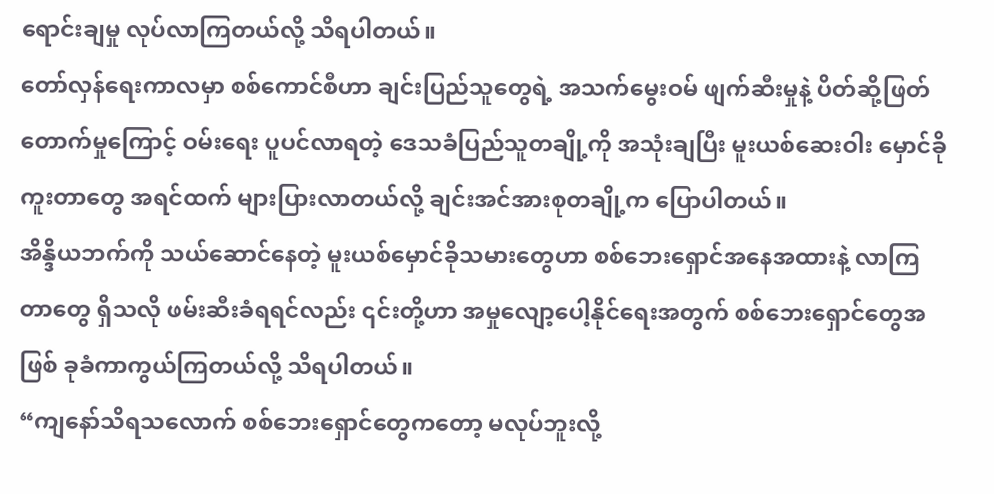ရောင်းချမှု လုပ်လာကြတယ်လို့ သိရပါတယ်။
တော်လှန်ရေးကာလမှာ စစ်ကောင်စီဟာ ချင်းပြည်သူတွေရဲ့ အသက်မွေးဝမ် ဖျက်ဆီးမှုနဲ့ ပိတ်ဆို့ဖြတ်တောက်မှုကြောင့် ဝမ်းရေး ပူပင်လာရတဲ့ ဒေသခံပြည်သူတချို့ကို အသုံးချပြီး မူးယစ်ဆေးဝါး မှောင်ခိုကူးတာတွေ အရင်ထက် များပြားလာတယ်လို့ ချင်းအင်အားစုတချို့က ပြောပါတယ်။
အိန္ဒိယဘက်ကို သယ်ဆောင်နေတဲ့ မူးယစ်မှောင်ခိုသမားတွေဟာ စစ်ဘေးရှောင်အနေအထားနဲ့ လာကြတာတွေ ရှိသလို ဖမ်းဆီးခံရရင်လည်း ၎င်းတို့ဟာ အမှုလျော့ပေါ့နိုင်ရေးအတွက် စစ်ဘေးရှောင်တွေအဖြစ် ခုခံကာကွယ်ကြတယ်လို့ သိရပါတယ်။
“ကျနော်သိရသလောက် စစ်ဘေးရှောင်တွေကတော့ မလုပ်ဘူးလို့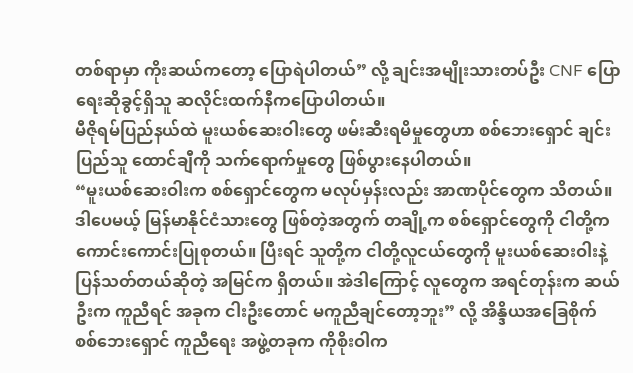တစ်ရာမှာ ကိုးဆယ်ကတော့ ပြောရဲပါတယ်” လို့ ချင်းအမျိုးသားတပ်ဦး CNF ပြောရေးဆိုခွင့်ရှိသူ ဆလိုင်းထက်နီကပြောပါတယ်။
မီဇိုရမ်ပြည်နယ်ထဲ မူးယစ်ဆေးဝါးတွေ ဖမ်းဆီးရမိမှုတွေဟာ စစ်ဘေးရှောင် ချင်းပြည်သူ ထောင်ချီကို သက်ရောက်မှုတွေ ဖြစ်ပွားနေပါတယ်။
“မူးယစ်ဆေးဝါးက စစ်ရှောင်တွေက မလုပ်မှန်းလည်း အာဏပိုင်တွေက သိတယ်။ ဒါပေမယ့် မြန်မာနိုင်ငံသားတွေ ဖြစ်တဲ့အတွက် တချို့က စစ်ရှောင်တွေကို ငါတို့က ကောင်းကောင်းပြုစုတယ်။ ပြီးရင် သူတို့က ငါတို့လူငယ်တွေကို မူးယစ်ဆေးဝါးနဲ့ပြန်သတ်တယ်ဆိုတဲ့ အမြင်က ရှိတယ်။ အဲဒါကြောင့် လူတွေက အရင်တုန်းက ဆယ်ဦးက ကူညီရင် အခုက ငါးဦးတောင် မကူညီချင်တော့ဘူး” လို့ အိန္ဒိယအခြေစိုက် စစ်ဘေးရှောင် ကူညီရေး အဖွဲ့တခုက ကိုစိုးဝါက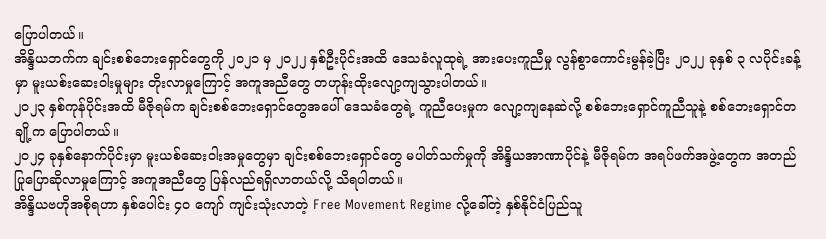ပြောပါတယ်။
အိန္ဒိယဘက်က ချင်းစစ်ဘေးရှောင်တွေကို ၂၀၂၁ မှ ၂၀၂၂ နှစ်ဦးပိုင်းအထိ ဒေသခံလူထုရဲ့ အားပေးကူညီမှု လွန်စွာကောင်းမွန်ခဲ့ပြီး ၂၀၂၂ ခုနှစ် ၃ လပိုင်းခန့်မှာ မူးယစ်းဆေးဝါးမှုများ တိုးလာမှုကြောင့် အကူအညီတွေ တဟုန်းထိုးလျော့ကျသွားပါတယ်။
၂၀၂၃ နှစ်ကုန်ပိုင်းအထိ မီဇိုရမ်က ချင်းစစ်ဘေးရှောင်တွေအပေါ် ဒေသခံတွေရဲ့ ကူညီပေးမှုက လျော့ကျနေဆဲလို့ စစ်ဘေးရှောင်ကူညီသူနဲ့ စစ်ဘေးရှောင်တချို့က ပြောပါတယ်။
၂၀၂၄ ခုနှစ်နောက်ပိုင်းမှာ မူးယစ်ဆေးဝါးအမှုတွေမှာ ချင်းစစ်ဘေးရှောင်တွေ မပါတ်သက်မှုကို အိန္ဒိယအာဏာပိုင်နဲ့ မီဇိုရမ်က အရပ်ဖက်အဖွဲ့တွေက အတည်ပြုပြောဆိုလာမှုကြောင့် အကူအညီတွေ ပြန်လည်ရရှိလာတယ်လို့ သိရပါတယ်။
အိန္ဒိယဗဟိုအစိုရဟာ နှစ်ပေါင်း ၄၀ ကျော် ကျင်းသုံးလာတဲ့ Free Movement Regime လို့ခေါ်တဲ့ နှစ်နိုင်ငံပြည်သူ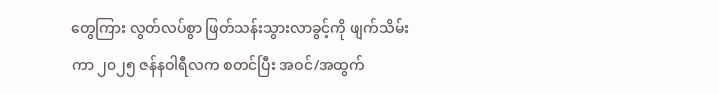တွေကြား လွတ်လပ်စွာ ဖြတ်သန်းသွားလာခွင့်ကို ဖျက်သိမ်းကာ ၂၀၂၅ ဇန်နဝါရီလက စတင်ပြီး အဝင်/အထွက်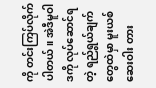ကို တင်းကြပ်လိုက်ပါတယ်။ အဲဒီမူဝါဒကို လုပ်ဆောင်ရတဲ့ ရည်ရွယ်ချက်တွေထဲမှာ မူးယစ်ဆေးဝါး တား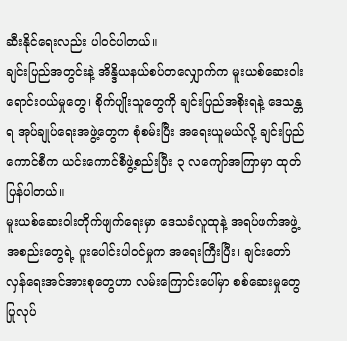ဆီးနိုင်ရေးလည်း ပါဝင်ပါတယ်။
ချင်းပြည်အတွင်းနဲ့ အိန္ဒိယနယ်စပ်တလျှောက်က မူးယစ်ဆေးဝါးရောင်းဝယ်မှုတွေ၊ စိုက်ပျိုးသူတွေကို ချင်းပြည်အစိုးရနဲ့ ဒေသန္တရ အုပ်ချုပ်ရေးအဖွဲ့တွေက စုံစမ်းပြီး အရေးယူမယ်လို့ ချင်းပြည်ကောင်စီက ယင်းကောင်စီဖွဲ့စည်းပြီး ၃ လကျော်အကြာမှာ ထုတ်ပြန်ပါတယ်။
မူးယစ်ဆေးဝါးတိုက်ဖျက်ရေးမှာ ဒေသခံလူထုနဲ့ အရပ်ဖက်အဖွဲ့အစည်းတွေရဲ့ ပူးပေါင်းပါဝင်မှုက အရေးကြီးပြီး၊ ချင်းတော်လှန်ရေးအင်အားစုတွေဟာ လမ်းကြောင်းပေါ်မှာ စစ်ဆေးမှုတွေ ပြုလုပ်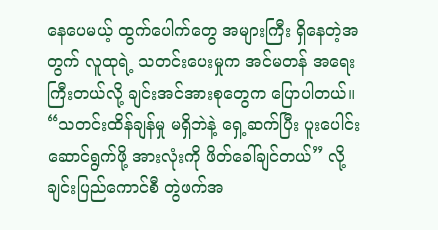နေပေမယ့် ထွက်ပေါက်တွေ အများကြီး ရှိနေတဲ့အတွက် လူထုရဲ့ သတင်းပေးမှုက အင်မတန် အရေးကြီးတယ်လို့ ချင်းအင်အားစုတွေက ပြောပါတယ်။
“သတင်းထိန်ချန်မှု မရှိဘဲနဲ့ ရှေ့ဆက်ပြီး ပူးပေါင်းဆောင်ရွက်ဖို့ အားလုံးကို ဖိတ်ခေါ်ချင်တယ်” လို့ ချင်းပြည်ကောင်စီ တွဲဖက်အ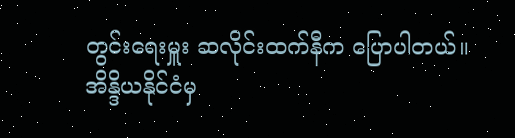တွင်းရေးမှူး ဆလိုင်းထက်နီက ပြောပါတယ်။
အိန္ဒိယနိုင်ငံမှ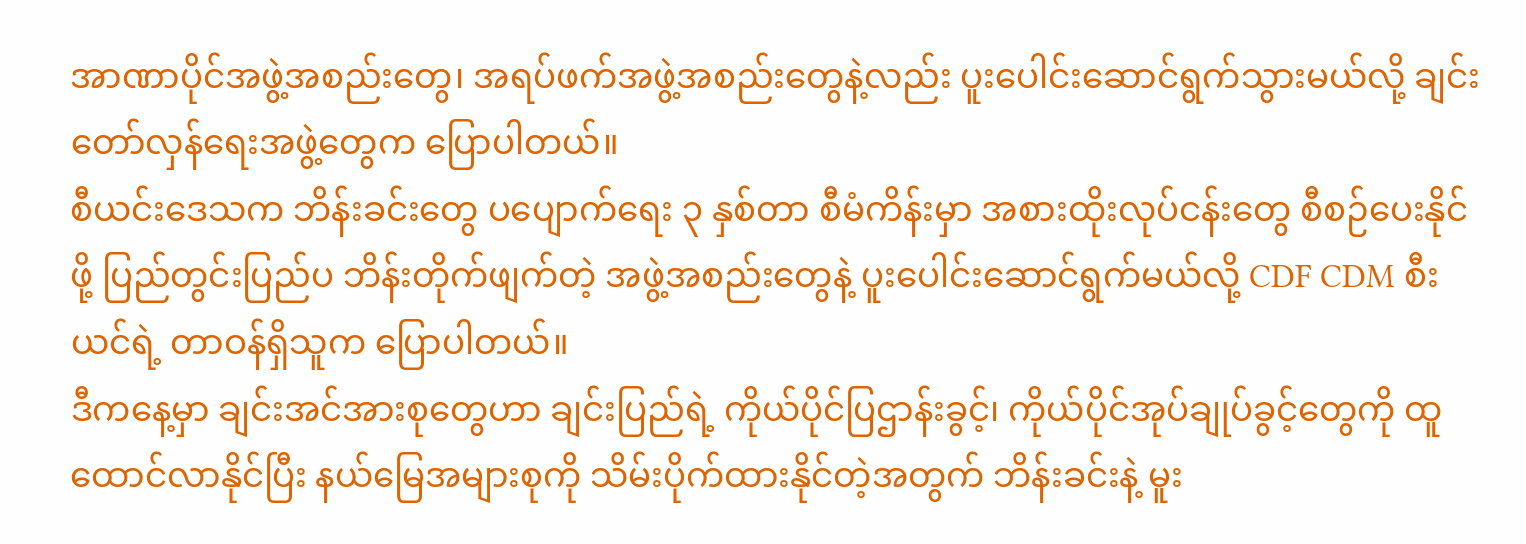အာဏာပိုင်အဖွဲ့အစည်းတွေ၊ အရပ်ဖက်အဖွဲ့အစည်းတွေနဲ့လည်း ပူးပေါင်းဆောင်ရွက်သွားမယ်လို့ ချင်းတော်လှန်ရေးအဖွဲ့တွေက ပြောပါတယ်။
စီယင်းဒေသက ဘိန်းခင်းတွေ ပပျောက်ရေး ၃ နှစ်တာ စီမံကိန်းမှာ အစားထိုးလုပ်ငန်းတွေ စီစဉ်ပေးနိုင်ဖို့ ပြည်တွင်းပြည်ပ ဘိန်းတိုက်ဖျက်တဲ့ အဖွဲ့အစည်းတွေနဲ့ ပူးပေါင်းဆောင်ရွက်မယ်လို့ CDF CDM စီးယင်ရဲ့ တာဝန်ရှိသူက ပြောပါတယ်။
ဒီကနေ့မှာ ချင်းအင်အားစုတွေဟာ ချင်းပြည်ရဲ့ ကိုယ်ပိုင်ပြဌာန်းခွင့်၊ ကိုယ်ပိုင်အုပ်ချုပ်ခွင့်တွေကို ထူထောင်လာနိုင်ပြီး နယ်မြေအများစုကို သိမ်းပိုက်ထားနိုင်တဲ့အတွက် ဘိန်းခင်းနဲ့ မူး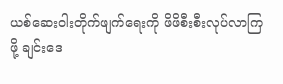ယစ်ဆေးဝါးတိုက်ဖျက်ရေးကို ဖိဖိစီးစီးလုပ်လာကြဖို့ ချင်းဒေ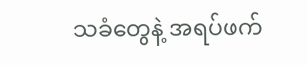သခံတွေနဲ့ အရပ်ဖက်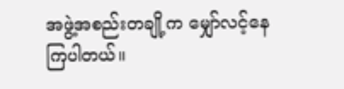အဖွဲ့အစည်းတချို့က မျှော်လင့်နေကြပါတယ်။